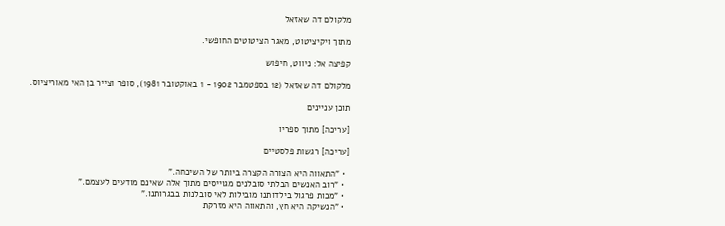מלקולם דה שאזאל

מתוך ויקיציטוט, מאגר הציטוטים החופשי.

קפיצה אל: ניווט, חיפוש

מלקולם דה שאזאל (12 בספטמבר 1902 - 1 באוקטובר 1981), סופר וצייר בן האי מאוריציוס.

תוכן עניינים

[עריכה] מתוך ספריו

[עריכה] רגשות פלסטיים

  • "התאווה היא הצורה הקצרה ביותר של השיכחה."
  • "רוב האנשים הבלתי סובלנים מגוייסים מתוך אלה שאינם מודעים לעצמם."
  • "מכות פרגול בילדותנו מובילות לאי סובלנות בבגרותנו."
  • "הנשיקה היא חץ, והתאווה היא מזרקת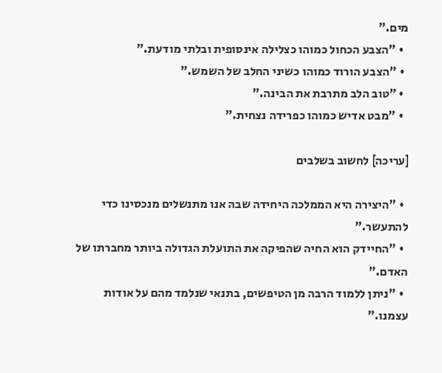מים."
  • "הצבע הכחול כמוהו כצלילה אינסופית ובלתי מודעת."
  • "הצבע הורוד כמוהו כשיני החלב של השמש."
  • "טוב הלב מתרבת את הבינה."
  • "מבט אדיש כמוהו כפרידה נצחית."

[עריכה] לחשוב בשלבים

  • "היצירה היא הממלכה היחידה שבה אנו מתנשלים מנכסינו כדי להתעשר."
  • "החיידק הוא החיה שהפיקה את התועלת הגדולה ביותר מחברתו של האדם."
  • "ניתן ללמוד הרבה מן הטיפשים, בתנאי שנלמד מהם על אודות עצמנו."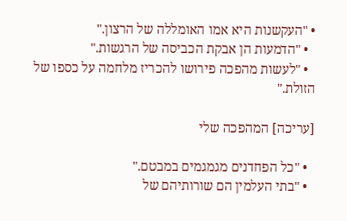• "העקשנות היא אמו האומללה של הרצון."
  • "הדמעות הן אבקת הכביסה של הרגשות."
  • "לעשות מהפכה פירושו להכריז מלחמה על כספו של הזולת."

[עריכה] המהפכה שלי

  • "כל הפחדנים מגמגמים במבטם."
  • "בתי העלמין הם שורותיהם של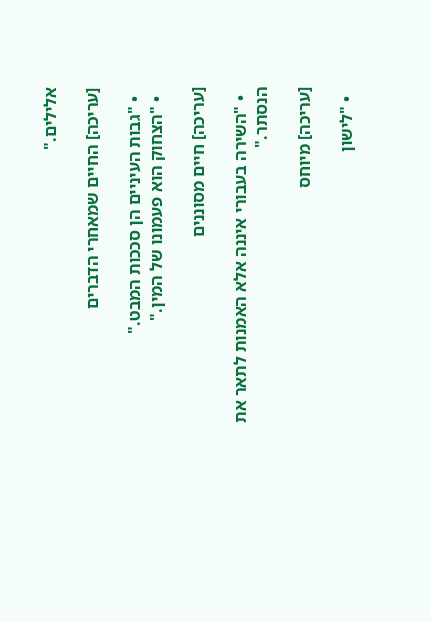אלילים."

[עריכה] החיים שמאחרי הדברים

  • "גבות העיניים הן סככות המבט."
  • "הצחוק הוא פעמונו של המין."

[עריכה] חיים מסוננים

  • "השירה בעבורי איננה אלא האמנות לתאר את הנסתר."

[עריכה] מיוחס

  • "לישון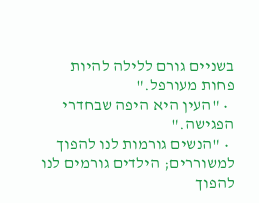בשניים גורם ללילה להיות פחות מעורפל."
  • "העין היא היפה שבחדרי הפגישה."
  • "הנשים גורמות לנו להפוך למשוררים; הילדים גורמים לנו להפוך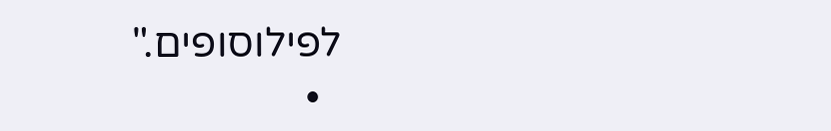לפילוסופים."
  •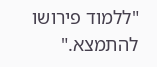"ללמוד פירושו להתמצא."